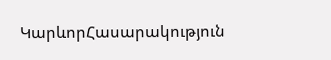ԿարևորՀասարակություն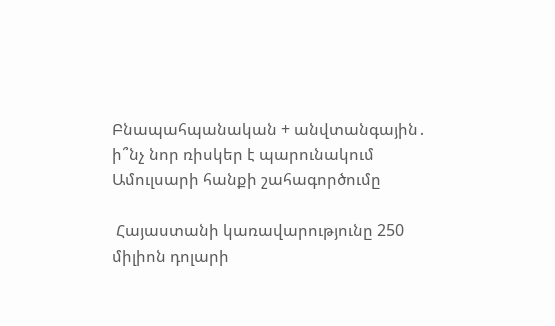Բնապահպանական + անվտանգային․ ի՞նչ նոր ռիսկեր է պարունակում Ամուլսարի հանքի շահագործումը

 Հայաստանի կառավարությունը 250 միլիոն դոլարի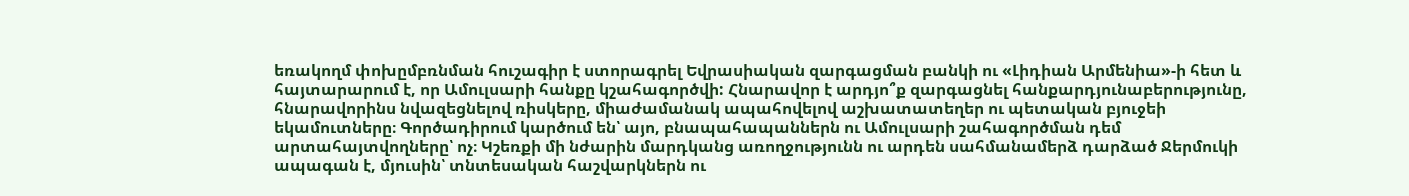եռակողմ փոխըմբռնման հուշագիր է ստորագրել Եվրասիական զարգացման բանկի ու «Լիդիան Արմենիա»-ի հետ և հայտարարում է, որ Ամուլսարի հանքը կշահագործվի: Հնարավոր է արդյո՞ք զարգացնել հանքարդյունաբերությունը, հնարավորինս նվազեցնելով ռիսկերը, միաժամանակ ապահովելով աշխատատեղեր ու պետական բյուջեի եկամուտները։ Գործադիրում կարծում են՝ այո, բնապահապաններն ու Ամուլսարի շահագործման դեմ արտահայտվողները՝ ոչ։ Կշեռքի մի նժարին մարդկանց առողջությունն ու արդեն սահմանամերձ դարձած Ջերմուկի ապագան է, մյուսին՝ տնտեսական հաշվարկներն ու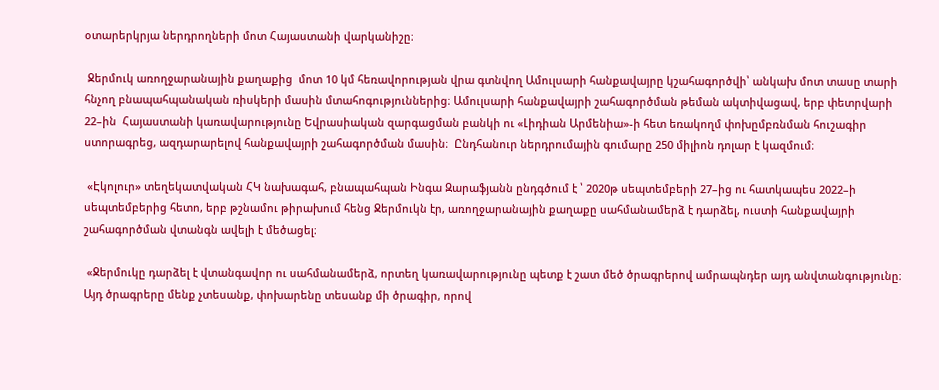օտարերկրյա ներդրողների մոտ Հայաստանի վարկանիշը։

 Ջերմուկ առողջարանային քաղաքից  մոտ 10 կմ հեռավորության վրա գտնվող Ամուլսարի հանքավայրը կշահագործվի՝ անկախ մոտ տասը տարի հնչող բնապահպանական ռիսկերի մասին մտահոգություններից։ Ամուլսարի հանքավայրի շահագործման թեման ակտիվացավ, երբ փետրվարի 22–ին  Հայաստանի կառավարությունը Եվրասիական զարգացման բանկի ու «Լիդիան Արմենիա»-ի հետ եռակողմ փոխըմբռնման հուշագիր ստորագրեց, ազդարարելով հանքավայրի շահագործման մասին։  Ընդհանուր ներդրումային գումարը 250 միլիոն դոլար է կազմում։

 «Էկոլուր» տեղեկատվական ՀԿ նախագահ, բնապահպան Ինգա Զարաֆյանն ընդգծում է ՝ 2020թ սեպտեմբերի 27–ից ու հատկապես 2022–ի սեպտեմբերից հետո, երբ թշնամու թիրախում հենց Ջերմուկն էր, առողջարանային քաղաքը սահմանամերձ է դարձել, ուստի հանքավայրի շահագործման վտանգն ավելի է մեծացել։

 «Ջերմուկը դարձել է վտանգավոր ու սահմանամերձ, որտեղ կառավարությունը պետք է շատ մեծ ծրագրերով ամրապնդեր այդ անվտանգությունը։ Այդ ծրագրերը մենք չտեսանք, փոխարենը տեսանք մի ծրագիր, որով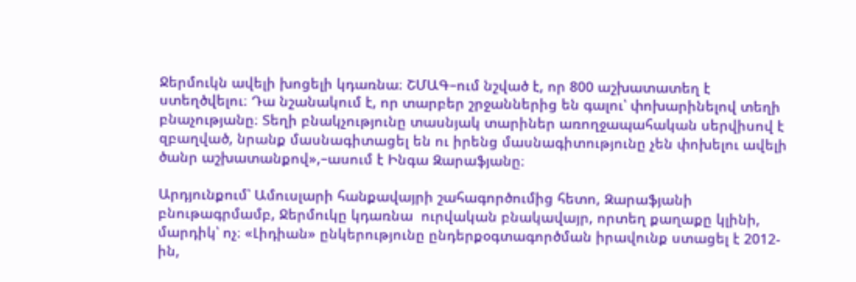Ջերմուկն ավելի խոցելի կդառնա։ ՇՄԱԳ–ում նշված է, որ 800 աշխատատեղ է ստեղծվելու։ Դա նշանակում է, որ տարբեր շրջաններից են գալու՝ փոխարինելով տեղի բնաչությանը։ Տեղի բնակչությունը տասնյակ տարիներ առողջապահական սերվիսով է զբաղված, նրանք մասնագիտացել են ու իրենց մասնագիտությունը չեն փոխելու ավելի ծանր աշխատանքով»,–ասում է Ինգա Զարաֆյանը։

Արդյունքում՝ Ամուսլարի հանքավայրի շահագործումից հետո, Զարաֆյանի բնութագրմամբ, Ջերմուկը կդառնա  ուրվական բնակավայր, որտեղ քաղաքը կլինի, մարդիկ՝ ոչ։ «Լիդիան» ընկերությունը ընդերքօգտագործման իրավունք ստացել է 2012-ին,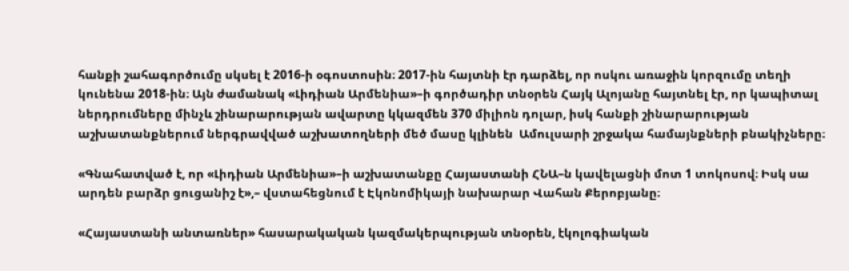հանքի շահագործումը սկսել է 2016-ի օգոստոսին։ 2017-ին հայտնի էր դարձել, որ ոսկու առաջին կորզումը տեղի կունենա 2018-ին։ Այն ժամանակ «Լիդիան Արմենիա»–ի գործադիր տնօրեն Հայկ Ալոյանը հայտնել էր, որ կապիտալ ներդրումները մինչև շինարարության ավարտը կկազմեն 370 միլիոն դոլար, իսկ հանքի շինարարության աշխատանքներում ներգրավված աշխատողների մեծ մասը կլինեն  Ամուլսարի շրջակա համայնքների բնակիչները։

«Գնահատված է, որ «Լիդիան Արմենիա»–ի աշխատանքը Հայաստանի ՀՆԱ–ն կավելացնի մոտ 1 տոկոսով։ Իսկ սա արդեն բարձր ցուցանիշ է»,– վստահեցնում է Էկոնոմիկայի նախարար Վահան Քերոբյանը։

«Հայաստանի անտառներ» հասարակական կազմակերպության տնօրեն, էկոլոգիական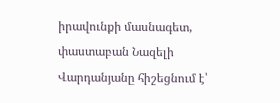իրավունքի մասնագետ, փաստաբան Նազելի Վարդանյանը հիշեցնում է՝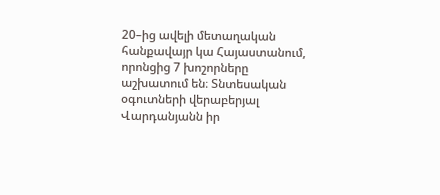20–ից ավելի մետաղական հանքավայր կա Հայաստանում, որոնցից 7 խոշորները աշխատում են։ Տնտեսական օգուտների վերաբերյալ Վարդանյանն իր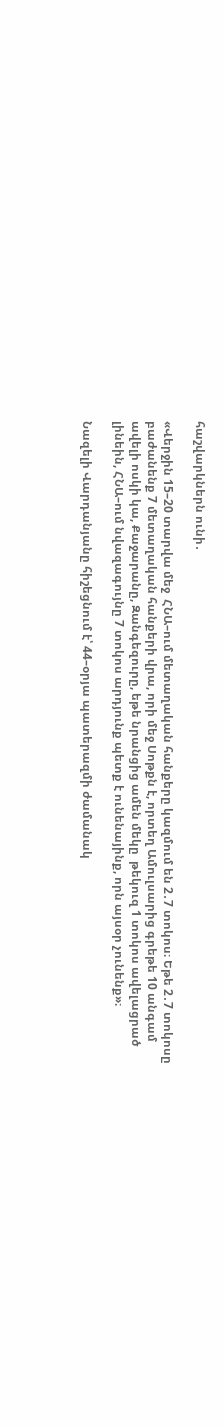հաշվարկներն ունի․

«Վերջին 15–20 տարվա մեջ  ՀՆԱ–ում մետաղական հանքերը կազմում են 2․7 տոկոս։ Եթե 2․7 տոկոսը բաժանենք 7 մետաղական հանքերի վրա, որի մեջ Սոթքն է, որտեղ Ամուլսարից գրեթե 10 անգամ ավելի ոսկի կա, Քաջարանը, Զանգեզուրը, եթե նրանցից ամեն մեկը  թեկուզ 1 տոկոս ավելացրած լինեին, ՀՆԱ–ում նվազագույնը 7 տոկոս արդյունք պետք է ունենայինք, որն այսօր չունենք»։

Նազելի Վարդանյանը հիշեցնում է՝ 44–օրյա պատերազմի ժամանակ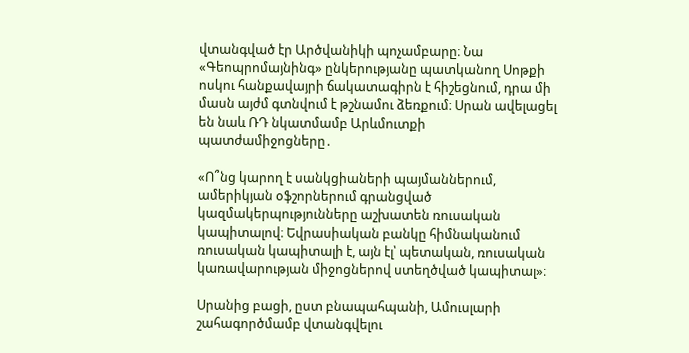վտանգված էր Արծվանիկի պոչամբարը։ Նա «Գեոպրոմայնինգ» ընկերությանը պատկանող Սոթքի ոսկու հանքավայրի ճակատագիրն է հիշեցնում, դրա մի մասն այժմ գտնվում է թշնամու ձեռքում։ Սրան ավելացել են նաև ՌԴ նկատմամբ Արևմուտքի  պատժամիջոցները․

«Ո՞նց կարող է սանկցիաների պայմաններում, ամերիկյան օֆշորներում գրանցված կազմակերպությունները աշխատեն ռուսական կապիտալով։ Եվրասիական բանկը հիմնականում ռուսական կապիտալի է, այն էլ՝ պետական, ռուսական կառավարության միջոցներով ստեղծված կապիտալ»։

Սրանից բացի, ըստ բնապահպանի, Ամուսլարի շահագործմամբ վտանգվելու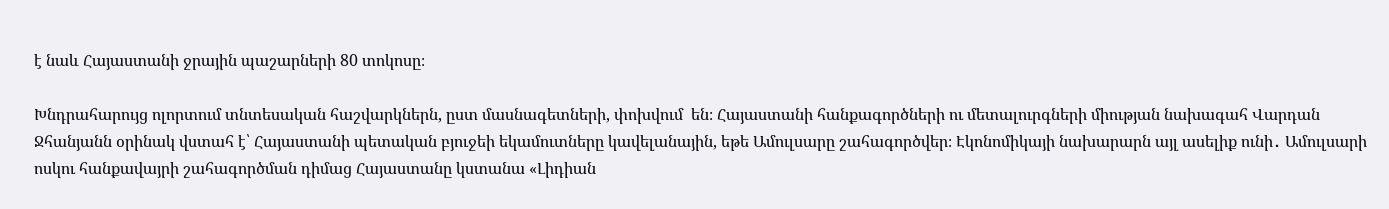է նաև Հայաստանի ջրային պաշարների 80 տոկոսը։

Խնդրահարույց ոլորտում տնտեսական հաշվարկներն, ըստ մասնագետների, փոխվում  են։ Հայաստանի հանքագործների ու մետալուրգների միության նախագահ Վարդան Ջհանյանն օրինակ վստահ է՝ Հայաստանի պետական բյուջեի եկամուտները կավելանային, եթե Ամուլսարը շահագործվեր։ Էկոնոմիկայի նախարարն այլ ասելիք ունի․ Ամուլսարի ոսկու հանքավայրի շահագործման դիմաց Հայաստանը կստանա «Լիդիան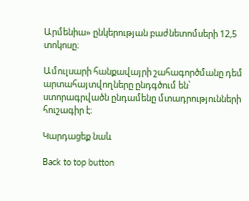Արմենիա» ընկերության բաժնետոմսերի 12,5 տոկոսը։

Ամուլսարի հանքավայրի շահագործմանը դեմ արտահայտվողները ընդգծում են՝ ստորագրվածն ընդամենը մտադրությունների հուշագիր է։

Կարդացեք նաև

Back to top button